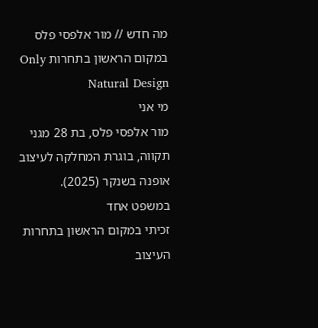מה חדש // מור אלפסי פלס במקום הראשון בתחרות Only Natural Design
מי אני
מור אלפסי פלס, בת 28 מגני תקווה, בוגרת המחלקה לעיצוב אופנה בשנקר (2025).
במשפט אחד
זכיתי במקום הראשון בתחרות העיצוב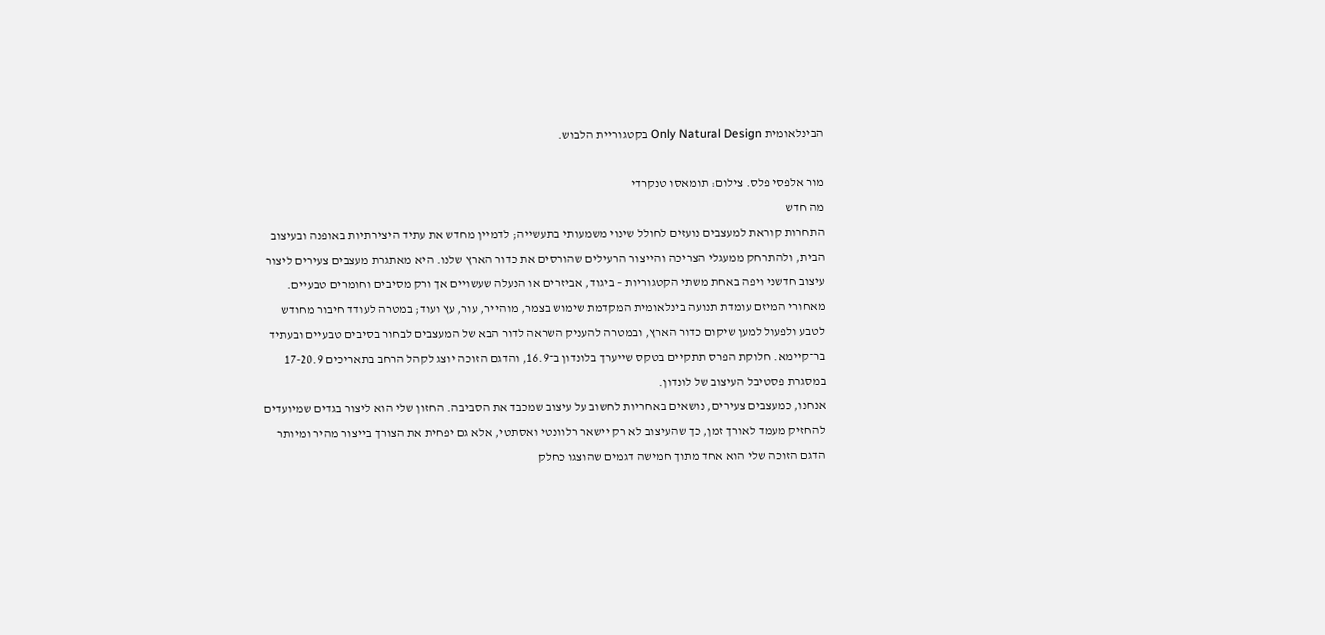הבינלאומית Only Natural Design בקטגוריית הלבוש.

מור אלפסי פלס. צילום: תומאסו טנקרדי
מה חדש
התחרות קוראת למעצבים נועזים לחולל שינוי משמעותי בתעשייה; לדמיין מחדש את עתיד היצירתיות באופנה ובעיצוב הבית, ולהתרחק ממעגלי הצריכה והייצור הרעילים שהורסים את כדור הארץ שלנו. היא מאתגרת מעצבים צעירים ליצור עיצוב חדשני ויפה באחת משתי הקטגוריות – ביגוד, אביזרים או הנעלה שעשויים אך ורק מסיבים וחומרים טבעיים.
מאחורי המיזם עומדת תנועה בינלאומית המקדמת שימוש בצמר, מוהייר, עור, עץ ועוד; במטרה לעודד חיבור מחודש לטבע ולפעול למען שיקום כדור הארץ, ובמטרה להעניק השראה לדור הבא של המעצבים לבחור בסיבים טבעיים ובעתיד בר־קיימא. חלוקת הפרס תתקיים בטקס שייערך בלונדון ב־16.9, והדגם הזוכה יוצג לקהל הרחב בתאריכים 17-20.9 במסגרת פסטיבל העיצוב של לונדון.
אנחנו, כמעצבים צעירים, נושאים באחריות לחשוב על עיצוב שמכבד את הסביבה. החזון שלי הוא ליצור בגדים שמיועדים להחזיק מעמד לאורך זמן, כך שהעיצוב לא רק יישאר רלוונטי ואסתטי, אלא גם יפחית את הצורך בייצור מהיר ומיותר
הדגם הזוכה שלי הוא אחד מתוך חמישה דגמים שהוצגו כחלק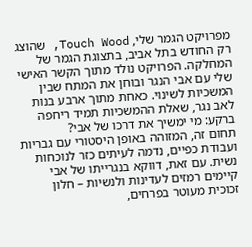מפרויקט הגמר שלי, Touch Wood, שהוצג רק החודש בתל אביב, בתצוגת הגמר של המחלקה. הפרויקט נולד מתוך הקשר האישי שלי עם אבי הנגר ובוחן את המתח שבין המשכיות לשינוי. כאחת מתוך ארבע בנות לאב נגר, שאלת ההמשכיות תמיד ריחפה ברקע: מי ימשיך את דרכו של אבי?
תחום זה, המזוהה באופן היסטורי עם גבריות ועבודת כפיים, נדמה לעיתים כזר לנוכחות נשית. עם זאת, דווקא בנגרייתו של אבי קיימים רמזים לעדינות ולנשיות – חלון זכוכית מעוטר בפרחים,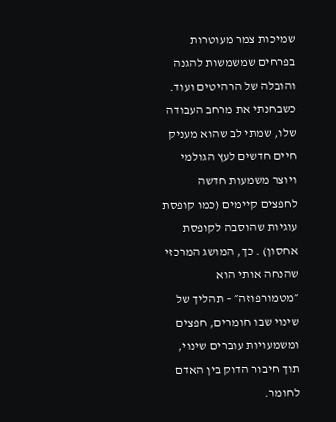שמיכות צמר מעוטרות בפרחים שמשמשות להגנה והובלה של הרהיטים ועוד.
כשבחנתי את מרחב העבודה שלו, שמתי לב שהוא מעניק חיים חדשים לעץ הגולמי ויוצר משמעות חדשה לחפצים קיימים (כמו קופסת עוגיות שהוסבה לקופסת אחסון) . כך, המושג המרכזי שהנחה אותי הוא ״מטמורפוזה״ – תהליך של שינוי שבו חומרים, חפצים ומשמעויות עוברים שינוי, תוך חיבור הדוק בין האדם לחומר.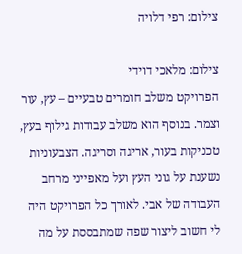צילום: רפי דלויה

צילום: מלאכי דוידי
הפרויקט משלב חומרים טבעיים – עץ, עור וצמר. בנוסף הוא משלב עבודות גילוף בעץ, טכניקות בעור, אריגה וסריגה. הצבעוניות נשענת על גוני העץ ועל מאפייני מרחב העבודה של אבי. לאורך כל הפרויקט היה לי חשוב ליצור שפה שמתבססת על מה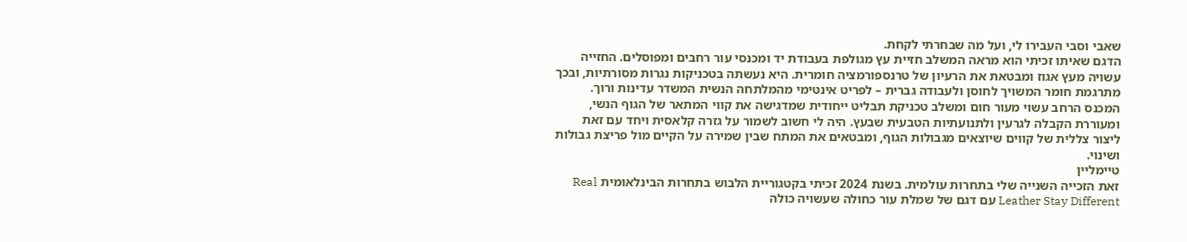שאבי וסבי העבירו לי, ועל מה שבחרתי לקחת.
הדגם שאיתו זכיתי הוא מראה המשלב חזיית עץ מגולפת בעבודת יד ומכנסי עור רחבים ומפוסלים. החזייה עשויה מעץ אגוז ומבטאת את הרעיון של טרנספורמציה חומרית. היא נעשתה בטכניקות נגרות מסורתיות, ובכך מתרגמת חומר המשויך לחוסן ולעבודה גברית – לפריט אינטימי מהמלתחה הנשית המשדר עדינות ורוך.
המכנס הרחב עשוי מעור חום ומשלב טכניקת תבליט ייחודית שמדגישה את קווי המתאר של הגוף הנשי, ומעוררת הקבלה לגרעין ולתנועתיות הטבעית שבעץ. היה לי חשוב לשמור על גזרה קלאסית ויחד עם זאת ליצור צללית של קווים שיוצאים מגבולות הגוף, ומבטאים את המתח שבין שמירה על הקיים מול פריצת גבולות ושינוי.
טיימליין
זאת הזכייה השנייה שלי בתחרות עולמית. בשנת 2024 זכיתי בקטגוריית הלבוש בתחרות הבינלאומית Real Leather Stay Different עם דגם של שמלת עור כחולה שעשויה כולה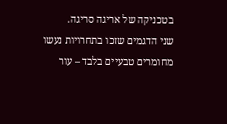בטכניקה של אריגה סריגה.
שני הדגמים שזכו בתחרויות נעשו מחומרים טבעיים בלבד – עור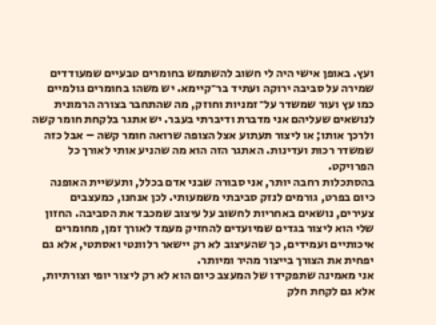ועץ. באופן אישי היה לי חשוב להשתמש בחומרים טבעיים שמעודדים שמירה על סביבה ירוקה ועתיד בר־קיימא. יש משהו בחומרים גולמיים כמו עץ ועור שמשדר על־זמניות וחוזק, מה שהתחבר בצורה הרמונית לנושאים שעליהם אני מדברת ודיברתי בעבר. יש אתגר בלקחת חומר קשה ולרכך אותו; או ליצור תעתוע אצל הצופה שרואה חומר קשה – אבל כזה שמשדר רכות ועדינות. האתגר הזה הוא מה שהניע אותי לאורך כל הפרויקט.
בהסתכלות רחבה יותר, אני סבורה שבני אדם בכלל, ותעשיית האופנה כיום בפרט, גורמים לנזק סביבתי משמעותי. לכן אנחנו, כמעצבים צעירים, נושאים באחריות לחשוב על עיצוב שמכבד את הסביבה. החזון שלי הוא ליצור בגדים שמיועדים להחזיק מעמד לאורך זמן, מחומרים איכותיים ועמידים, כך שהעיצוב לא רק יישאר רלוונטי ואסתטי, אלא גם יפחית את הצורך בייצור מהיר ומיותר.
אני מאמינה שתפקידו של המעצב כיום הוא לא רק ליצור יופי וצורתיות, אלא גם לקחת חלק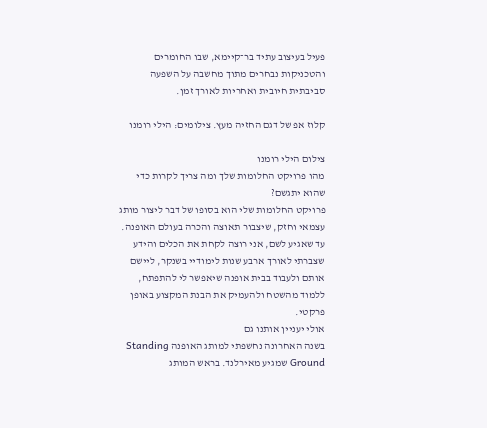פעיל בעיצוב עתיד בר־קיימא, שבו החומרים והטכניקות נבחרים מתוך מחשבה על השפעה סביבתית חיובית ואחריות לאורך זמן.

קלוז אפ של דגם החזיה מעץ. צילומים: הילי רומנו

צילום הילי רומנו
מהו פרויקט החלומות שלך ומה צריך לקרות כדי שהוא יתגשם?
פרויקט החלומות שלי הוא בסופו של דבר ליצור מותג עצמאי וחזק, שיצבור תאוצה והכרה בעולם האופנה. עד שאגיע לשם, אני רוצה לקחת את הכלים והידע שצברתי לאורך ארבע שנות לימודיי בשנקר, ליישם אותם ולעבוד בבית אופנה שיאפשר לי להתפתח, ללמוד מהשטח ולהעמיק את הבנת המקצוע באופן פרקטי.
אולי יעניין אותנו גם
בשנה האחרונה נחשפתי למותג האופנה Standing Ground שמגיע מאירלנד. בראש המותג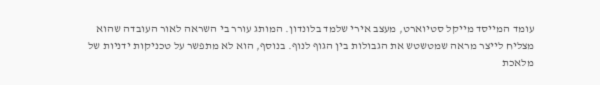עומד המייסד מייקל סטיוארט, מעצב אירי שלמד בלונדון. המותג עורר בי השראה לאור העובדה שהוא מצליח לייצר מראה שמטשטש את הגבולות בין הגוף לנוף. בנוסף, הוא לא מתפשר על טכניקות ידניות של מלאכת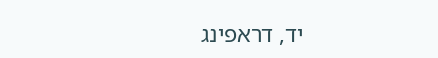יד, דראפינג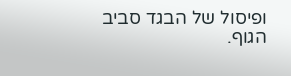ופיסול של הבגד סביב הגוף.